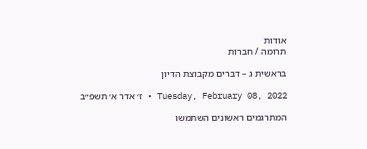אודות
תרומה / חברות

בראשית ג – דברים מקבוצת הדיון

Tuesday, February 08, 2022 • ז׳ אדר א׳ תשפ״ב

המתרגמים ראשונים השתמשו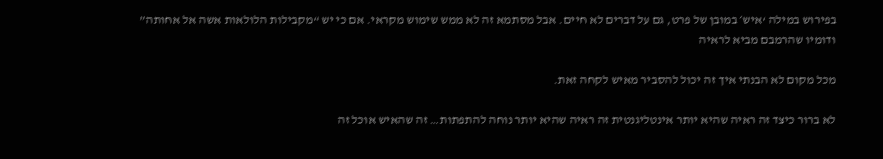בפירוש במילה ‘איש׳ במובן של פרט, גם על דברים לא חיים. אבל מסתמא זה לא ממש שימוש מקראי. אם כי יש “מקבילות הלולאות אשה אל אחותה” ודומיו שהרמבם מביא לראיה

מכל מקום לא הבנתי איך זה יכול להסביר מאיש לקחה זאת.

לא ברור כיצד זה ראיה שהיא יותר אינטליגנטית זה ראיה שהיא יותר נוחה להתפתות… זה שהאיש אוכל זה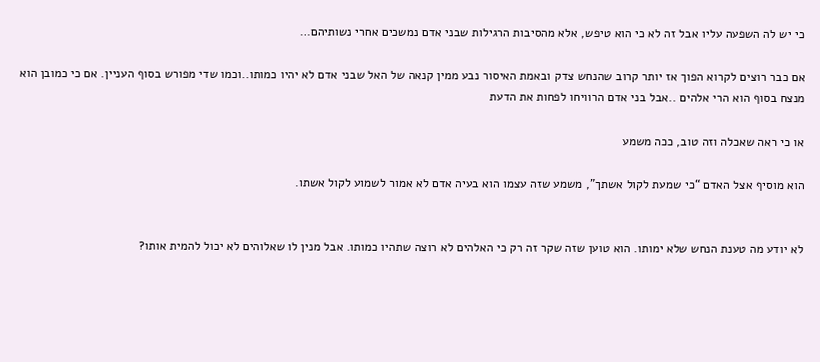כי יש לה השפעה עליו אבל זה לא כי הוא טיפש, אלא מהסיבות הרגילות שבני אדם נמשכים אחרי נשותיהם…

אם כבר רוצים לקרוא הפוך אז יותר קרוב שהנחש צדק ובאמת האיסור נבע ממין קנאה של האל שבני אדם לא יהיו כמותו..וכמו שדי מפורש בסוף העניין. אם כי כמובן הוא מנצח בסוף הוא הרי אלהים ..אבל בני אדם הרוויחו לפחות את הדעת

או כי ראה שאכלה וזה טוב, ככה משמע

הוא מוסיף אצל האדם “כי שמעת לקול אשתך”, משמע שזה עצמו הוא בעיה אדם לא אמור לשמוע לקול אשתו.


לא יודע מה טענת הנחש שלא ימותו. הוא טוען שזה שקר זה רק כי האלהים לא רוצה שתהיו כמותו. אבל מנין לו שאלוהים לא יכול להמית אותו?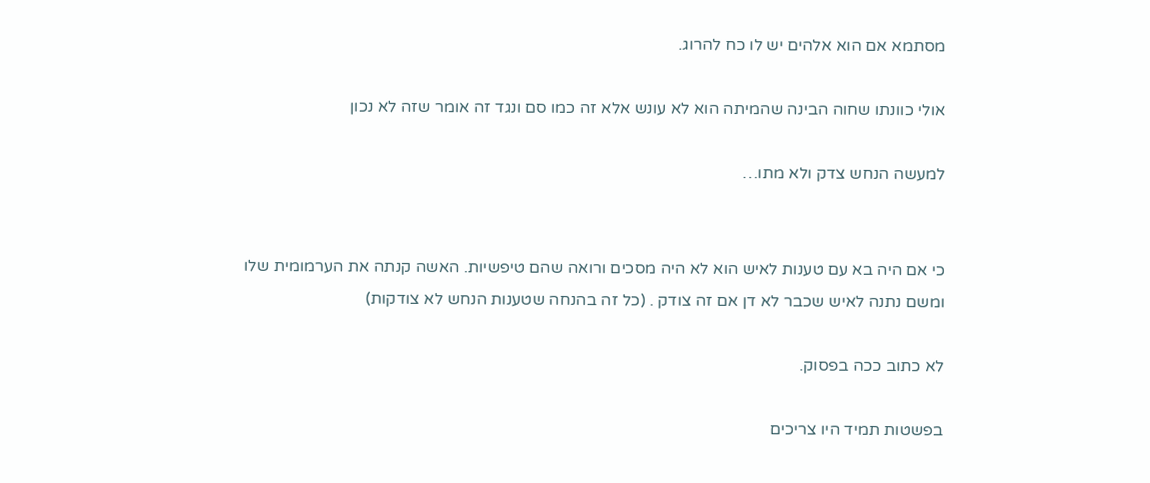מסתמא אם הוא אלהים יש לו כח להרוג.

אולי כוונתו שחוה הבינה שהמיתה הוא לא עונש אלא זה כמו סם ונגד זה אומר שזה לא נכון

למעשה הנחש צדק ולא מתו…


כי אם היה בא עם טענות לאיש הוא לא היה מסכים ורואה שהם טיפשיות. האשה קנתה את הערמומית שלו ומשם נתנה לאיש שכבר לא דן אם זה צודק . (כל זה בהנחה שטענות הנחש לא צודקות)

לא כתוב ככה בפסוק.

בפשטות תמיד היו צריכים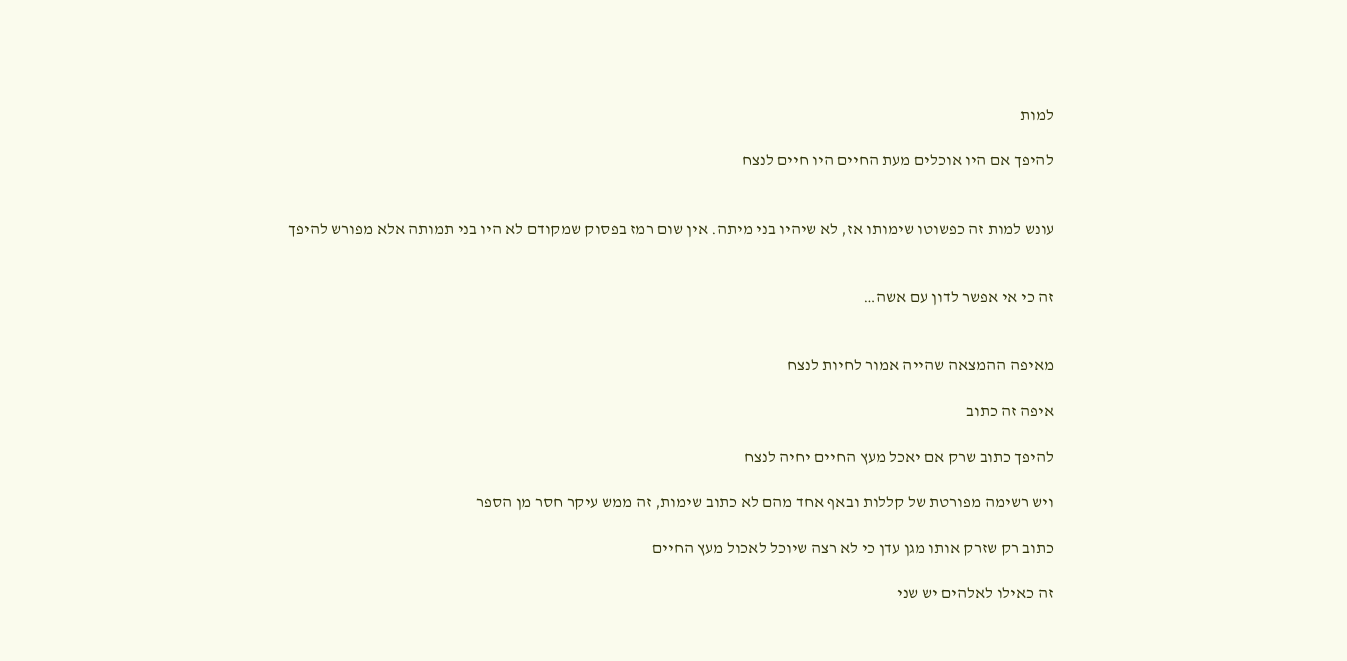למות

להיפך אם היו אוכלים מעת החיים היו חיים לנצח


עונש למות זה כפשוטו שימותו אז, לא שיהיו בני מיתה. אין שום רמז בפסוק שמקודם לא היו בני תמותה אלא מפורש להיפך


זה כי אי אפשר לדון עם אשה…


מאיפה ההמצאה שהייה אמור לחיות לנצח

איפה זה כתוב

להיפך כתוב שרק אם יאכל מעץ החיים יחיה לנצח

ויש רשימה מפורטת של קללות ובאף אחד מהם לא כתוב שימות, זה ממש עיקר חסר מן הספר

כתוב רק שזרק אותו מגן עדן כי לא רצה שיוכל לאכול מעץ החיים

זה כאילו לאלהים יש שני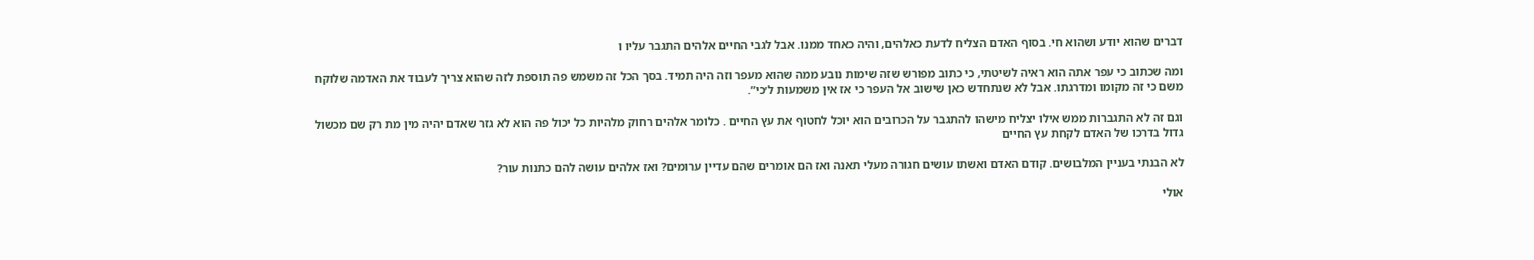דברים שהוא יודע ושהוא חי. בסוף האדם הצליח לדעת כאלהים, והיה כאחד ממנו. אבל לגבי החיים אלהים התגבר עליו ו

ומה שכתוב כי עפר אתה הוא ראיה לשיטתי, כי כתוב מפורש שזה שימות נובע ממה שהוא מעפר וזה היה תמיד. בסך הכל זה משמש פה תוספת לזה שהוא צריך לעבוד את האדמה שלוקח משם כי זה מקומו ומדרגתו. אבל לא שנתחדש כאן שישוב אל העפר כי אז אין משמעות ל׳כי”.

וגם זה לא התגברות ממש אילו יצליח מישהו להתגבר על הכרובים הוא יוכל לחטוף את עץ החיים . כלומר אלהים רחוק מלהיות כל יכול פה הוא לא גזר שאדם יהיה מין מת רק שם מכשול גדול בדרכו של האדם לקחת עץ החיים

לא הבנתי בעניין המלבושים. קודם האדם ואשתו עושים חגורה מעלי תאנה ואז הם אומרים שהם עדיין ערומים? ואז אלהים עושה להם כתנות עור?

אולי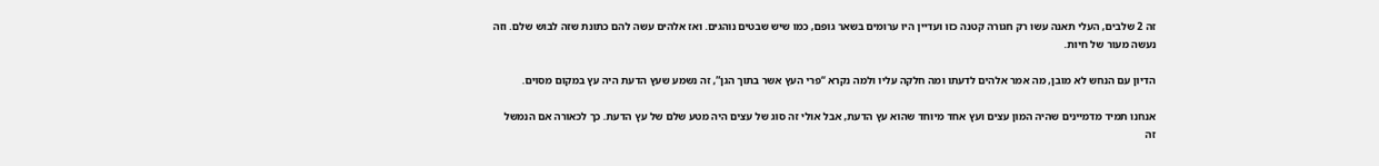זה 2 שלבים, העלי תאנה עשו רק חגורה קטנה כזו ועדיין היו ערומים בשאר גופם, כמו שיש שבטים נוהגים. ואז אלהים עשה להם כתונת שזה לבוש שלם. וזה נעשה מעור של חיות.

הדיון עם הנחש לא מובן, מה אמר אלהים לדעתו ומה חלקה עליו ולמה נקרא “פרי העץ אשר בתוך הגן”, זה נשמע שעץ הדעת היה עץ במקום מסוים.

אנחנו תמיד מדמיינים שהיה המון עצים ועץ אחד מיוחד שהוא עץ הדעת, אבל אולי זה סוג של עצים היה מטע שלם של עץ הדעת. כך לכאורה אם הנמשל זה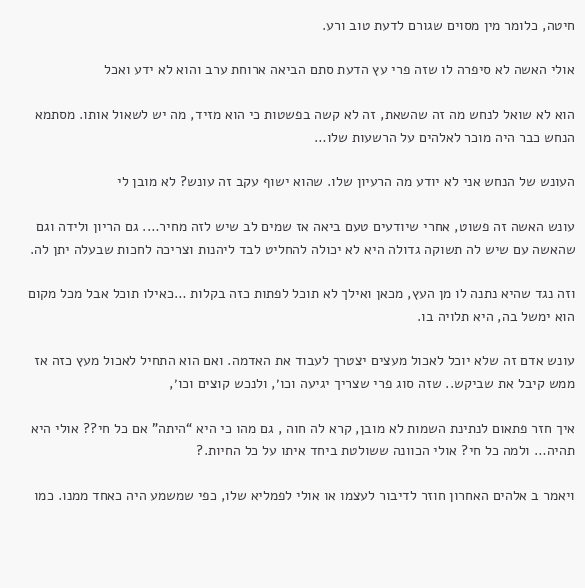חיטה, כלומר מין מסוים שגורם לדעת טוב ורע.

אולי האשה לא סיפרה לו שזה פרי עץ הדעת סתם הביאה ארוחת ערב והוא לא ידע ואכל

הוא לא שואל לנחש מה זה שהשאת, זה לא קשה בפשטות כי הוא מזיד, מה יש לשאול אותו. מסתמא הנחש כבר היה מוכר לאלהים על הרשעות שלו…

העונש של הנחש אני לא יודע מה הרעיון שלו. שהוא ישוף עקב זה עונש? לא מובן לי

עונש האשה זה פשוט, אחרי שיודעים טעם ביאה אז שמים לב שיש לזה מחיר…. גם הריון ולידה וגם שהאשה עם שיש לה תשוקה גדולה היא לא יכולה להחליט לבד ליהנות וצריכה לחכות שבעלה יתן לה.

וזה נגד שהיא נתנה לו מן העץ, מכאן ואילך לא תוכל לפתות כזה בקלות …כאילו תוכל אבל מכל מקום הוא ימשל בה, היא תלויה בו.

עונש אדם זה שלא יוכל לאכול מעצים יצטרך לעבוד את האדמה. ואם הוא התחיל לאכול מעץ כזה אז ממש קיבל את שביקש.. שזה סוג פרי שצריך יגיעה וכו׳, ולנכש קוצים וכו׳,

איך חזר פתאום לנתינת השמות לא מובן, קרא לה חוה , גם מהו כי היא “היתה” אם כל חי?? אולי היא תהיה… ולמה כל חי? אולי הכוונה ששולטת ביחד איתו על כל החיות.?

ויאמר ב אלהים האחרון חוזר לדיבור לעצמו או אולי לפמליא שלו, כפי שמשמע היה כאחד ממנו. כמו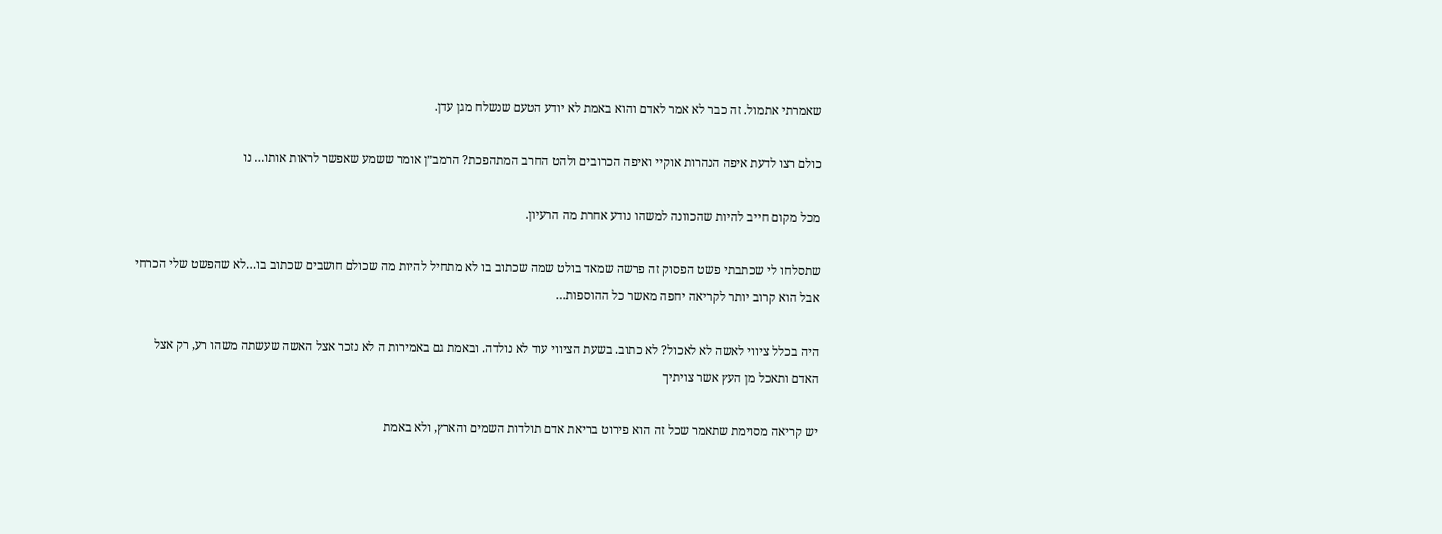שאמרתי אתמול. זה כבר לא אמר לאדם והוא באמת לא יודע הטעם שנשלח מגן עדן.

כולם רצו לדעת איפה הנהרות אוקיי ואיפה הכרובים ולהט החרב המתהפכת? הרמב״ן אומר ששמע שאפשר לראות אותו… נו

מכל מקום חייב להיות שהכוונה למשהו נודע אחרת מה הרעיון.

שתסלחו לי שכתבתי פשט הפסוק זה פרשה שמאד בולט שמה שכתוב בו לא מתחיל להיות מה שכולם חושבים שכתוב בו…לא שהפשט שלי הכרחי אבל הוא קרוב יותר לקריאה יחפה מאשר כל ההוספות…

היה בכלל ציווי לאשה לא לאכול? לא כתוב. בשעת הציווי עוד לא נולדה. ובאמת גם באמירות ה לא נזכר אצל האשה שעשתה משהו רע, רק אצל האדם ותאכל מן העץ אשר צויתיך

יש קריאה מסוימת שתאמר שכל זה הוא פירוט בריאת אדם תולדות השמים והארץ, ולא באמת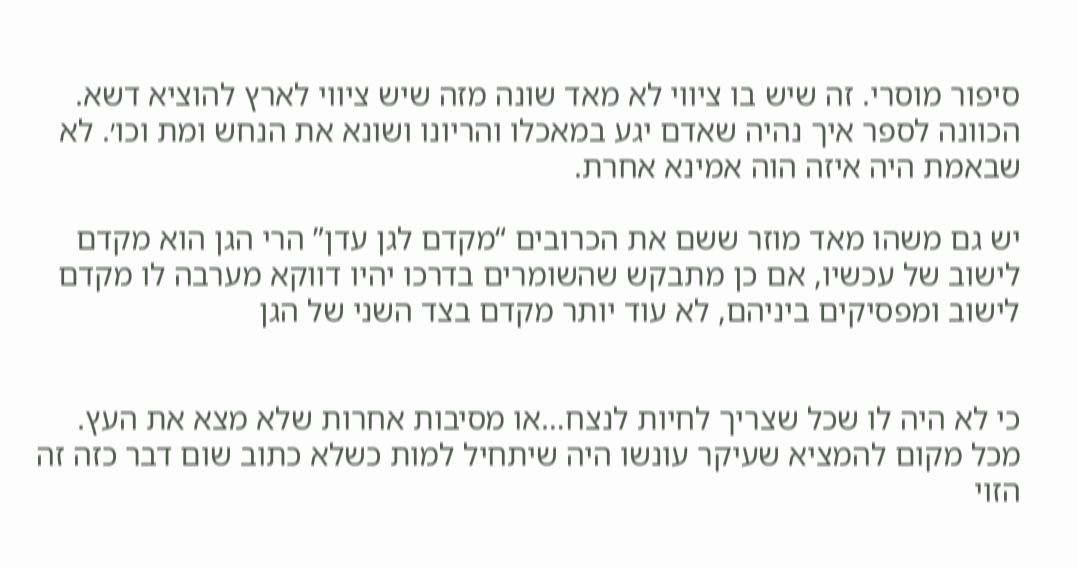סיפור מוסרי. זה שיש בו ציווי לא מאד שונה מזה שיש ציווי לארץ להוציא דשא. הכוונה לספר איך נהיה שאדם יגע במאכלו והריונו ושונא את הנחש ומת וכו׳. לא שבאמת היה איזה הוה אמינא אחרת.

יש גם משהו מאד מוזר ששם את הכרובים “מקדם לגן עדן” הרי הגן הוא מקדם לישוב של עכשיו, אם כן מתבקש שהשומרים בדרכו יהיו דווקא מערבה לו מקדם לישוב ומפסיקים ביניהם, לא עוד יותר מקדם בצד השני של הגן


כי לא היה לו שכל שצריך לחיות לנצח…או מסיבות אחרות שלא מצא את העץ. מכל מקום להמציא שעיקר עונשו היה שיתחיל למות כשלא כתוב שום דבר כזה זה הזוי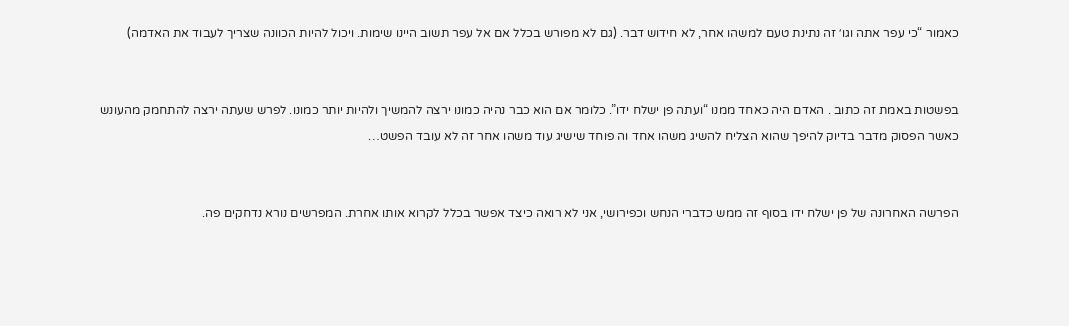כאמור “כי עפר אתה וגו׳ זה נתינת טעם למשהו אחר, לא חידוש דבר. (גם לא מפורש בכלל אם אל עפר תשוב היינו שימות. ויכול להיות הכוונה שצריך לעבוד את האדמה)


בפשטות באמת זה כתוב . האדם היה כאחד ממנו “ועתה פן ישלח ידו”. כלומר אם הוא כבר נהיה כמונו ירצה להמשיך ולהיות יותר כמונו. לפרש שעתה ירצה להתחמק מהעונש כאשר הפסוק מדבר בדיוק להיפך שהוא הצליח להשיג משהו אחד וה פוחד שישיג עוד משהו אחר זה לא עובד הפשט…


הפרשה האחרונה של פן ישלח ידו בסוף זה ממש כדברי הנחש וכפירושי, אני לא רואה כיצד אפשר בכלל לקרוא אותו אחרת. המפרשים נורא נדחקים פה.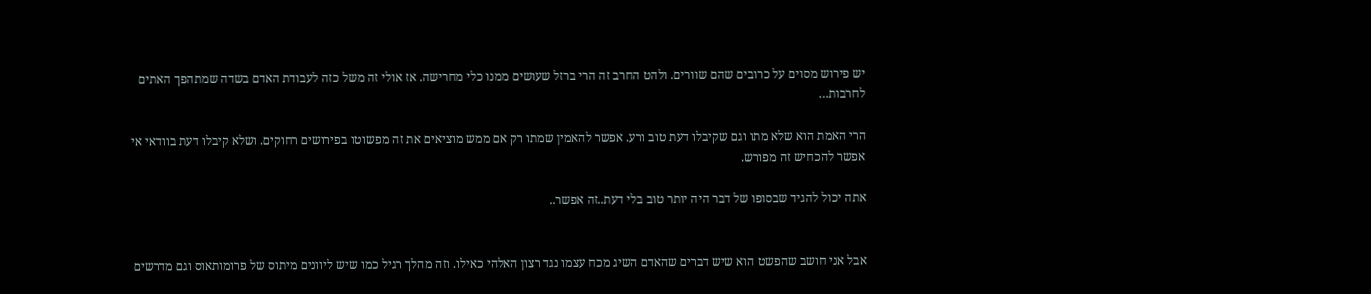יש פירוש מסוים על כרובים שהם שוורים. ולהט החרב זה הרי ברזל שעושים ממנו כלי מחרישה. אז אולי זה משל כזה לעבודת האדם בשדה שמתהפך האתים לחרבות…

הרי האמת הוא שלא מתו וגם שקיבלו דעת טוב ורע. אפשר להאמין שמתו רק אם ממש מוציאים את זה מפשוטו בפירושים רחוקים. ושלא קיבלו דעת בוודאי אי אפשר להכחיש זה מפורש.

אתה יכול להגיד שבסופו של דבר היה יותר טוב בלי דעת..זה אפשר..


אבל אני חושב שהפשט הוא שיש דברים שהאדם השיג מכח עצמו נגד רצון האלהי כאילו. וזה מהלך רגיל כמו שיש ליוונים מיתוס של פרומותאוס וגם מדרשים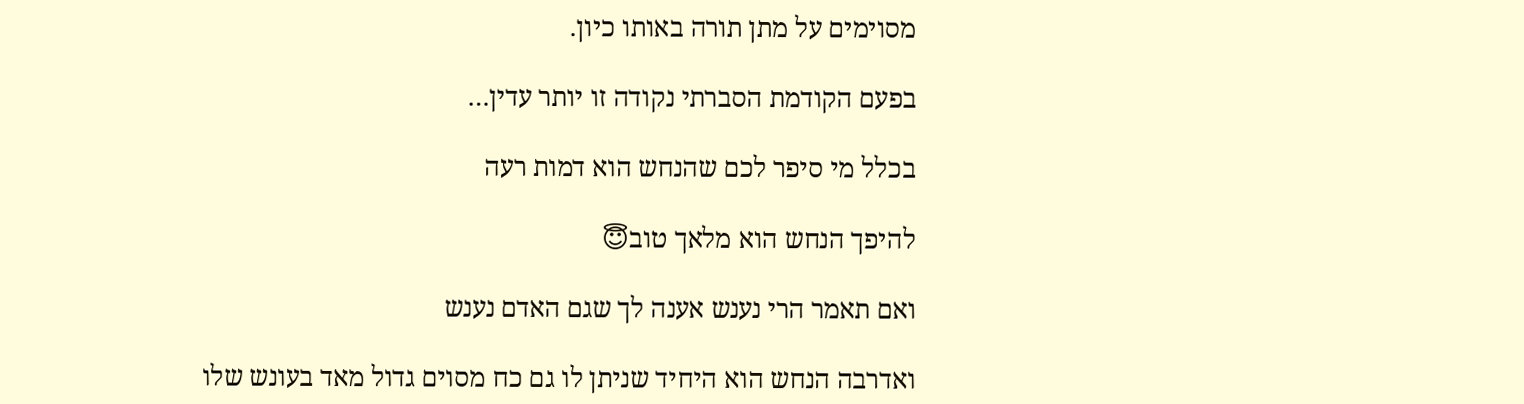מסוימים על מתן תורה באותו כיון.

בפעם הקודמת הסברתי נקודה זו יותר עדין…

בכלל מי סיפר לכם שהנחש הוא דמות רעה

להיפך הנחש הוא מלאך טוב😇

ואם תאמר הרי נענש אענה לך שגם האדם נענש

ואדרבה הנחש הוא היחיד שניתן לו גם כח מסוים גדול מאד בעונש שלו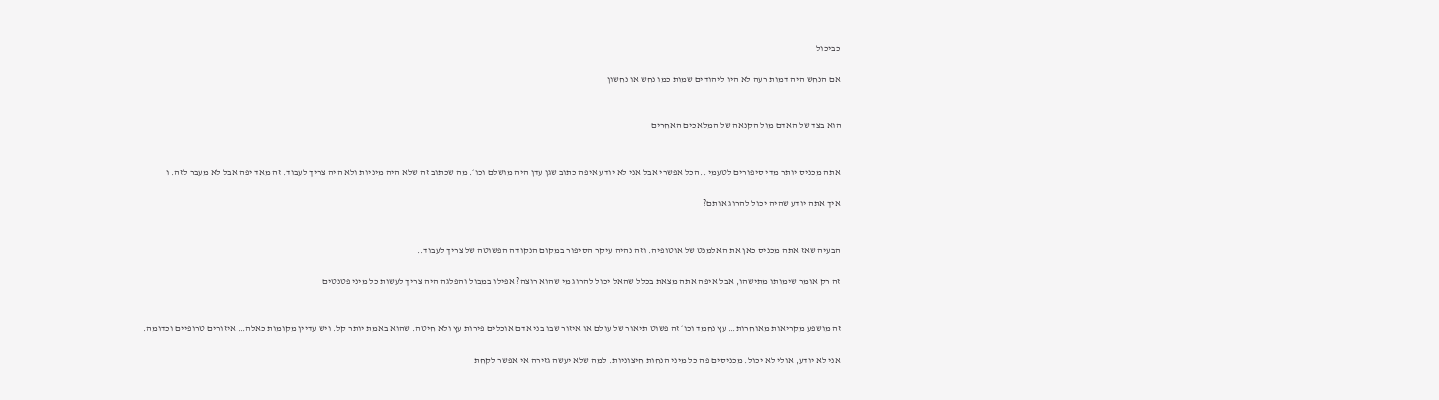כביכול

אם הנחש היה דמות רעה לא היו ליהודים שמות כמו נחש או נחשון


הוא בצד של האדם מול הקנאה של המלאכים האחרים


אתה מכניס יותר מדי סיפורים לטעמי ..הכל אפשרי אבל אני לא יודע איפה כתוב שגן עדן היה מושלם וכו׳. מה שכתוב זה שלא היה מיניות ולא היה צריך לעבוד. זה מאד יפה אבל לא מעבר לזה. ו

איך אתה יודע שהיה יכול להרוג אותם?


הבעיה שאז אתה מכניס כאן את האלמנט של אוטופיה. וזה נהיה עיקר הסיפור במקום הנקודה הפשוטה של צריך לעבוד..

זה רק אומר שימותו מתישהו, אבל איפה אתה מצאת בכלל שהאל יכול להרוג מי שהוא רוצה? אפילו במבול והפלגה היה צריך לעשות כל מיני פטנטים


זה מושפע מקריאות מאוחרות… עץ נחמד וכו׳ זה פשוט תיאור של עולם או איזור שבו בני אדם אוכלים פירות עץ ולא חיטה. שהוא באמת יותר קל. ויש עדיין מקומות כאלה… איזורים טרופיים וכדומה.

אני לא יודע, אולי לא יכול. מכניסים פה כל מיני הנחות חיצוניות. למה שלא יעשה גזירה אי אפשר לקחת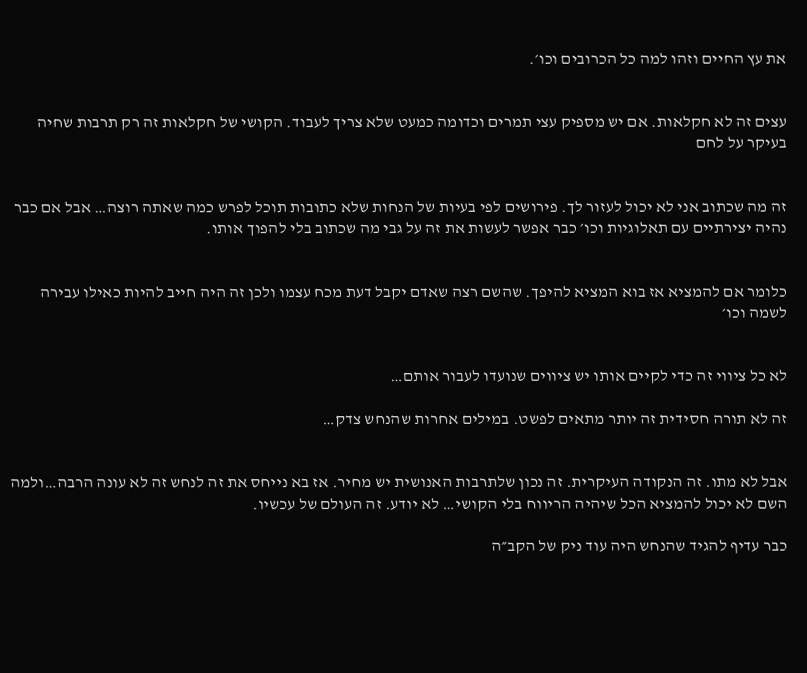את עץ החיים וזהו למה כל הכרובים וכו׳.


עצים זה לא חקלאות. אם יש מספיק עצי תמרים וכדומה כמעט שלא צריך לעבוד. הקושי של חקלאות זה רק תרבות שחיה בעיקר על לחם


זה מה שכתוב אני לא יכול לעזור לך. פירושים לפי בעיות של הנחות שלא כתובות תוכל לפרש כמה שאתה רוצה… אבל אם כבר נהיה יצירתיים עם תאלוגיות וכו׳ כבר אפשר לעשות את זה על גבי מה שכתוב בלי להפוך אותו.


כלומר אם להמציא אז בוא המציא להיפך. שהשם רצה שאדם יקבל דעת מכח עצמו ולכן זה היה חייב להיות כאילו עבירה לשמה וכו׳


לא כל ציווי זה כדי לקיים אותו יש ציווים שנועדו לעבור אותם…

זה לא תורה חסידית זה יותר מתאים לפשט. במילים אחרות שהנחש צדק…


אבל לא מתו. זה הנקודה העיקרית. זה נכון שלתרבות האנושית יש מחיר. אז בא נייחס את זה לנחש זה לא עונה הרבה…ולמה השם לא יכול להמציא הכל שיהיה הריווח בלי הקושי… לא יודע. זה העולם של עכשיו.

כבר עדיף להגיד שהנחש היה עוד ניק של הקב״ה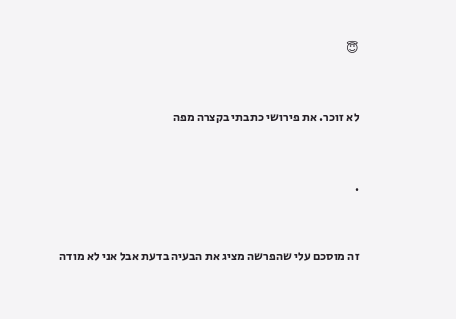😇


לא זוכר. את פירושי כתבתי בקצרה מפה


.


זה מוסכם עלי שהפרשה מציג את הבעיה בדעת אבל אני לא מודה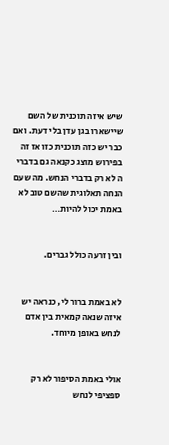שיש איזה תוכנית של השם שיישארו בגן עדן בלי דעת. ואם כבר יש כזה תוכנית כזו אז זה בפירוש מוצג כקנאה גם בדברי ה לא רק בדברי הנחש. מה שעם הנחה תאלוגית שהשם טוב לא באמת יכול להיות…


ובין זרעה כולל גברים.


לא באמת ברור לי, כנראה יש איזה שנאה קמאית בין אדם לנחש באופן מיוחד.


אולי באמת הסיפור לא רק ספציפי לנחש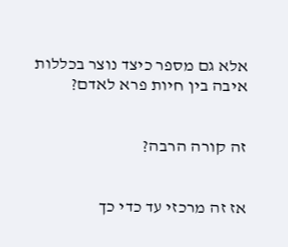אלא גם מספר כיצד נוצר בכללות איבה בין חיות פרא לאדם?


זה קורה הרבה?


אז זה מרכזי עד כדי כך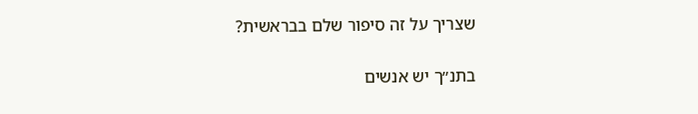שצריך על זה סיפור שלם בבראשית?

בתנ״ך יש אנשים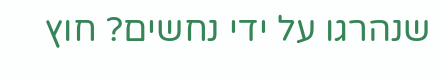שנהרגו על ידי נחשים? חוץ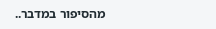מהסיפור במדבר..